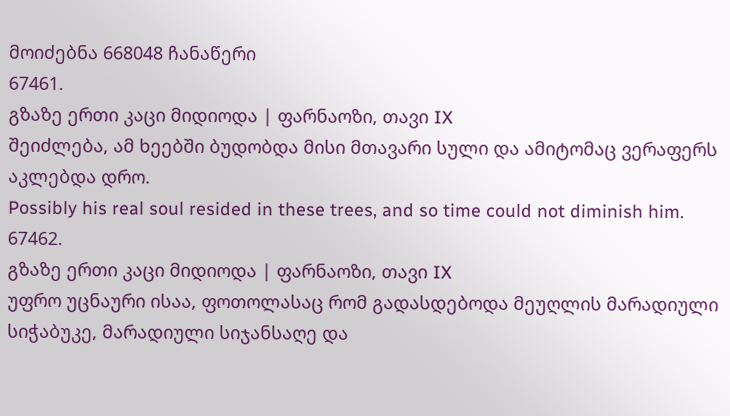მოიძებნა 668048 ჩანაწერი
67461.
გზაზე ერთი კაცი მიდიოდა | ფარნაოზი, თავი IX
შეიძლება, ამ ხეებში ბუდობდა მისი მთავარი სული და ამიტომაც ვერაფერს აკლებდა დრო.
Possibly his real soul resided in these trees, and so time could not diminish him.
67462.
გზაზე ერთი კაცი მიდიოდა | ფარნაოზი, თავი IX
უფრო უცნაური ისაა, ფოთოლასაც რომ გადასდებოდა მეუღლის მარადიული სიჭაბუკე, მარადიული სიჯანსაღე და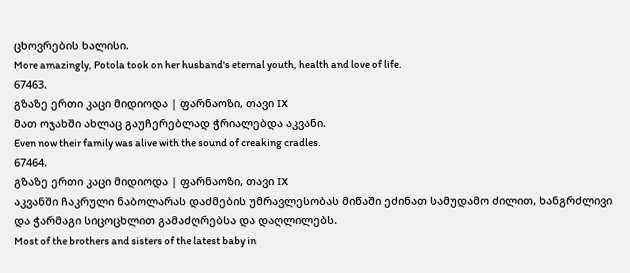ცხოვრების ხალისი.
More amazingly, Potola took on her husband's eternal youth, health and love of life.
67463.
გზაზე ერთი კაცი მიდიოდა | ფარნაოზი, თავი IX
მათ ოჯახში ახლაც გაუჩერებლად ჭრიალებდა აკვანი.
Even now their family was alive with the sound of creaking cradles.
67464.
გზაზე ერთი კაცი მიდიოდა | ფარნაოზი, თავი IX
აკვანში ჩაკრული ნაბოლარას დაძმების უმრავლესობას მიწაში ეძინათ სამუდამო ძილით, ხანგრძლივი და ჭარმაგი სიცოცხლით გამაძღრებსა და დაღლილებს.
Most of the brothers and sisters of the latest baby in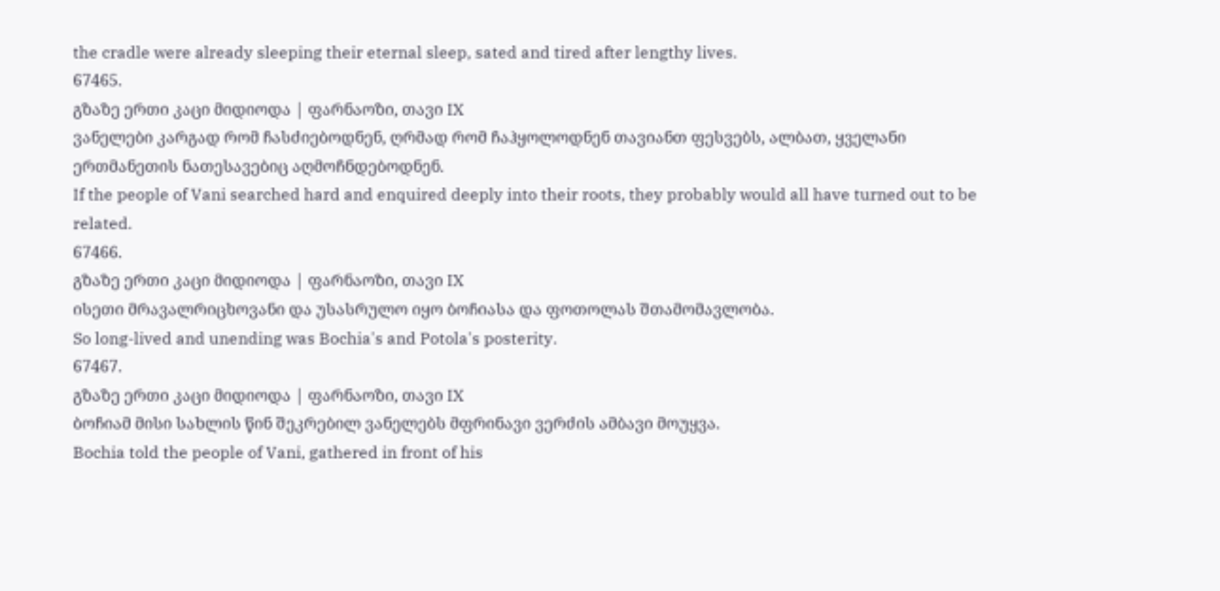the cradle were already sleeping their eternal sleep, sated and tired after lengthy lives.
67465.
გზაზე ერთი კაცი მიდიოდა | ფარნაოზი, თავი IX
ვანელები კარგად რომ ჩასძიებოდნენ, ღრმად რომ ჩაჰყოლოდნენ თავიანთ ფესვებს, ალბათ, ყველანი ერთმანეთის ნათესავებიც აღმოჩნდებოდნენ.
If the people of Vani searched hard and enquired deeply into their roots, they probably would all have turned out to be related.
67466.
გზაზე ერთი კაცი მიდიოდა | ფარნაოზი, თავი IX
ისეთი მრავალრიცხოვანი და უსასრულო იყო ბოჩიასა და ფოთოლას შთამომავლობა.
So long-lived and unending was Bochia's and Potola's posterity.
67467.
გზაზე ერთი კაცი მიდიოდა | ფარნაოზი, თავი IX
ბოჩიამ მისი სახლის წინ შეკრებილ ვანელებს მფრინავი ვერძის ამბავი მოუყვა.
Bochia told the people of Vani, gathered in front of his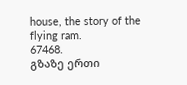house, the story of the flying ram.
67468.
გზაზე ერთი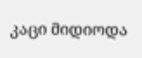კაცი მიდიოდა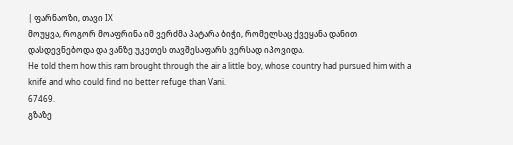| ფარნაოზი, თავი IX
მოუყვა, როგორ მოაფრინა იმ ვერძმა პატარა ბიჭი, რომელსაც ქვეყანა დანით დასდევნებოდა და ვანზე უკეთეს თავშესაფარს ვერსად იპოვიდა.
He told them how this ram brought through the air a little boy, whose country had pursued him with a knife and who could find no better refuge than Vani.
67469.
გზაზე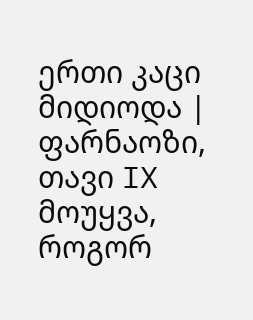ერთი კაცი მიდიოდა | ფარნაოზი, თავი IX
მოუყვა, როგორ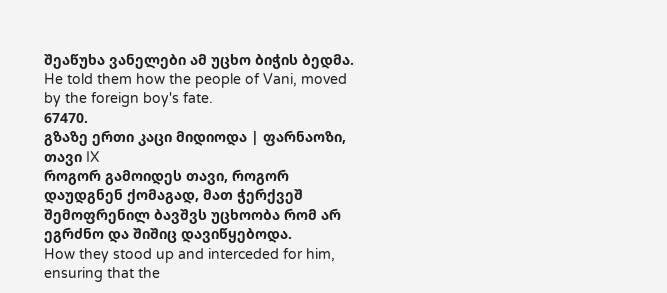შეაწუხა ვანელები ამ უცხო ბიჭის ბედმა.
He told them how the people of Vani, moved by the foreign boy's fate.
67470.
გზაზე ერთი კაცი მიდიოდა | ფარნაოზი, თავი IX
როგორ გამოიდეს თავი, როგორ დაუდგნენ ქომაგად, მათ ჭერქვეშ შემოფრენილ ბავშვს უცხოობა რომ არ ეგრძნო და შიშიც დავიწყებოდა.
How they stood up and interceded for him, ensuring that the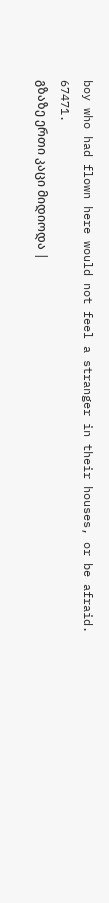boy who had flown here would not feel a stranger in their houses, or be afraid.
67471.
გზაზე ერთი კაცი მიდიოდა |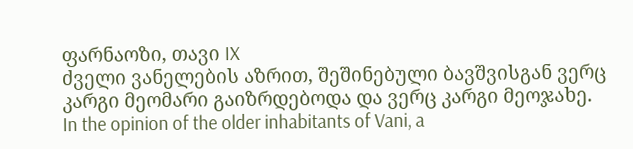ფარნაოზი, თავი IX
ძველი ვანელების აზრით, შეშინებული ბავშვისგან ვერც კარგი მეომარი გაიზრდებოდა და ვერც კარგი მეოჯახე.
In the opinion of the older inhabitants of Vani, a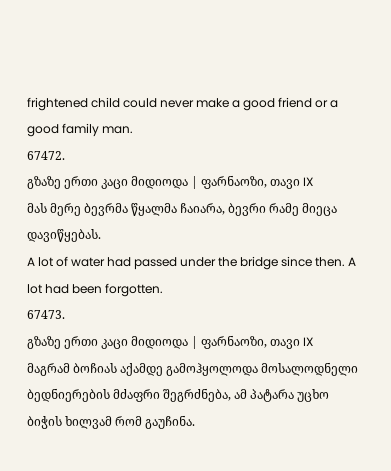frightened child could never make a good friend or a good family man.
67472.
გზაზე ერთი კაცი მიდიოდა | ფარნაოზი, თავი IX
მას მერე ბევრმა წყალმა ჩაიარა, ბევრი რამე მიეცა დავიწყებას.
A lot of water had passed under the bridge since then. A lot had been forgotten.
67473.
გზაზე ერთი კაცი მიდიოდა | ფარნაოზი, თავი IX
მაგრამ ბოჩიას აქამდე გამოჰყოლოდა მოსალოდნელი ბედნიერების მძაფრი შეგრძნება, ამ პატარა უცხო ბიჭის ხილვამ რომ გაუჩინა.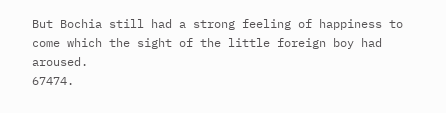But Bochia still had a strong feeling of happiness to come which the sight of the little foreign boy had aroused.
67474.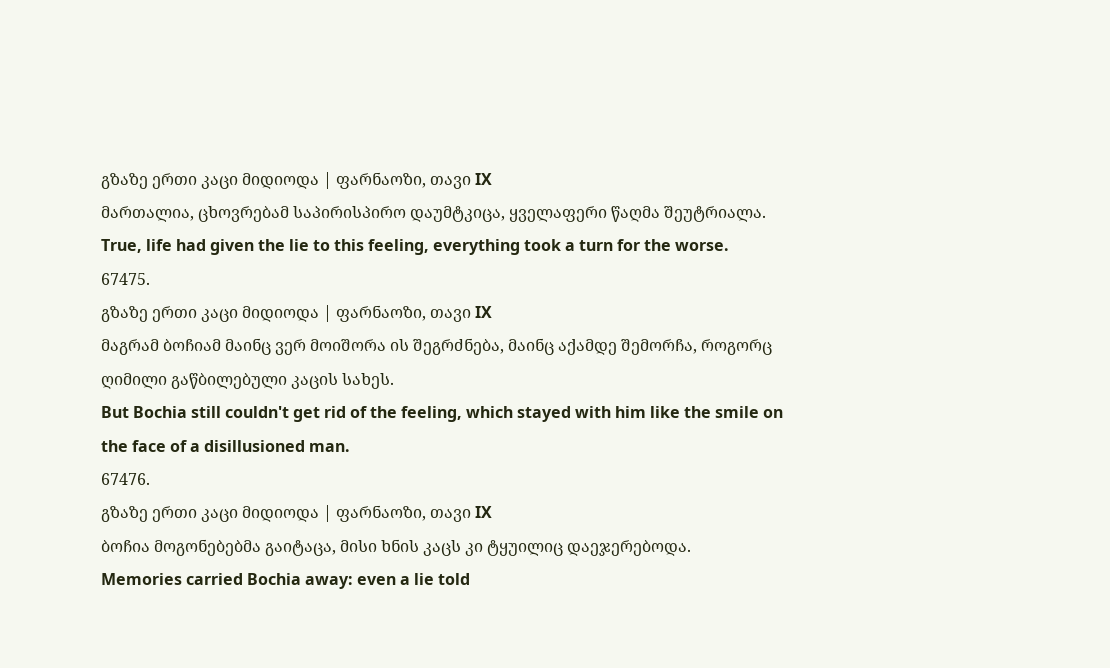გზაზე ერთი კაცი მიდიოდა | ფარნაოზი, თავი IX
მართალია, ცხოვრებამ საპირისპირო დაუმტკიცა, ყველაფერი წაღმა შეუტრიალა.
True, life had given the lie to this feeling, everything took a turn for the worse.
67475.
გზაზე ერთი კაცი მიდიოდა | ფარნაოზი, თავი IX
მაგრამ ბოჩიამ მაინც ვერ მოიშორა ის შეგრძნება, მაინც აქამდე შემორჩა, როგორც ღიმილი გაწბილებული კაცის სახეს.
But Bochia still couldn't get rid of the feeling, which stayed with him like the smile on the face of a disillusioned man.
67476.
გზაზე ერთი კაცი მიდიოდა | ფარნაოზი, თავი IX
ბოჩია მოგონებებმა გაიტაცა, მისი ხნის კაცს კი ტყუილიც დაეჯერებოდა.
Memories carried Bochia away: even a lie told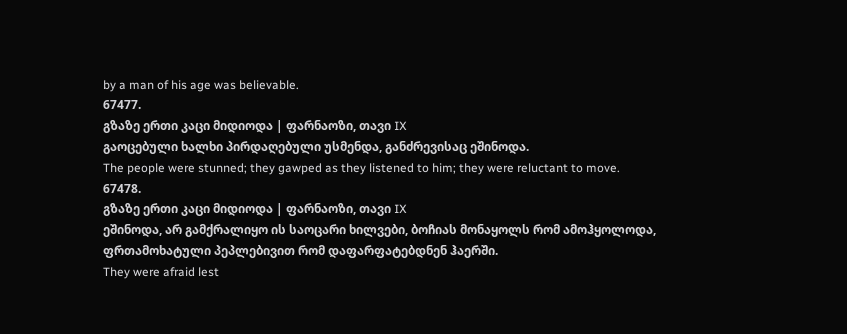by a man of his age was believable.
67477.
გზაზე ერთი კაცი მიდიოდა | ფარნაოზი, თავი IX
გაოცებული ხალხი პირდაღებული უსმენდა, განძრევისაც ეშინოდა.
The people were stunned; they gawped as they listened to him; they were reluctant to move.
67478.
გზაზე ერთი კაცი მიდიოდა | ფარნაოზი, თავი IX
ეშინოდა, არ გამქრალიყო ის საოცარი ხილვები, ბოჩიას მონაყოლს რომ ამოჰყოლოდა, ფრთამოხატული პეპლებივით რომ დაფარფატებდნენ ჰაერში.
They were afraid lest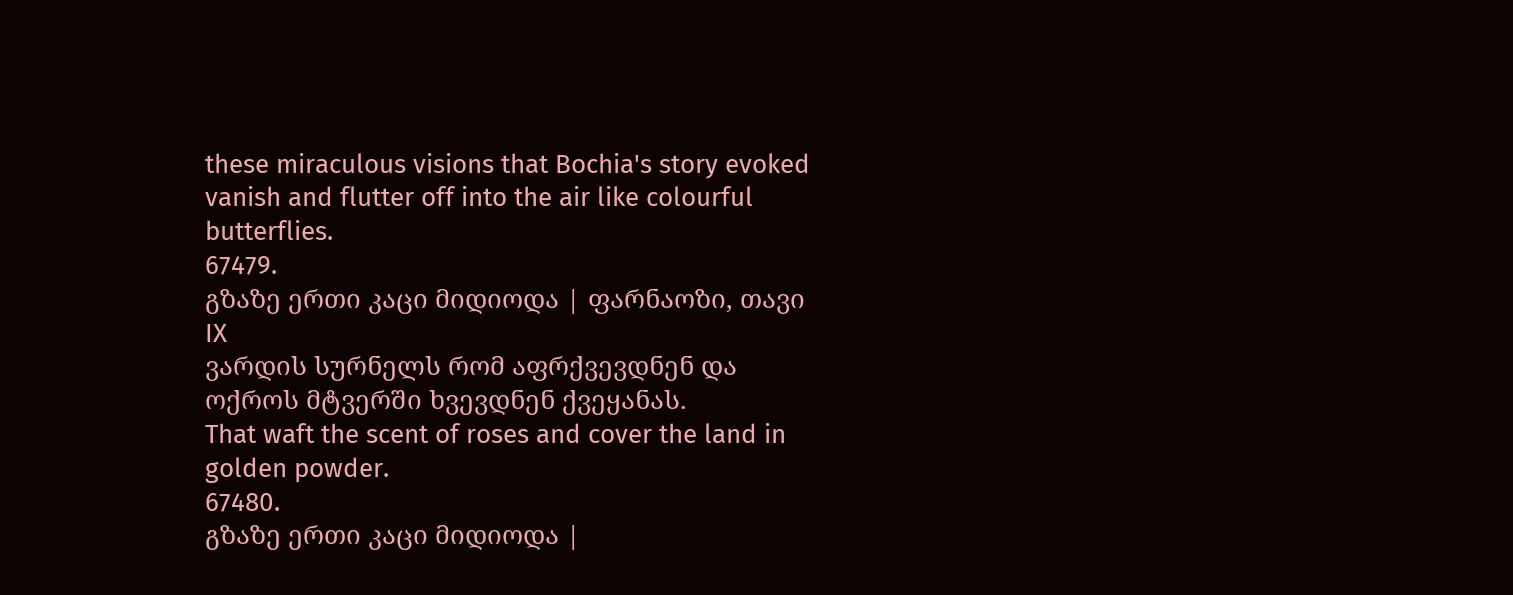these miraculous visions that Bochia's story evoked vanish and flutter off into the air like colourful butterflies.
67479.
გზაზე ერთი კაცი მიდიოდა | ფარნაოზი, თავი IX
ვარდის სურნელს რომ აფრქვევდნენ და ოქროს მტვერში ხვევდნენ ქვეყანას.
That waft the scent of roses and cover the land in golden powder.
67480.
გზაზე ერთი კაცი მიდიოდა |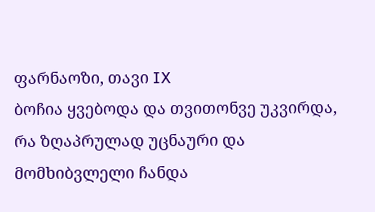ფარნაოზი, თავი IX
ბოჩია ყვებოდა და თვითონვე უკვირდა, რა ზღაპრულად უცნაური და მომხიბვლელი ჩანდა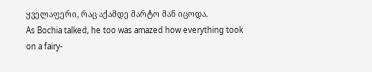ყველაფერი, რაც აქამდე მარტო მან იცოდა.
As Bochia talked, he too was amazed how everything took on a fairy-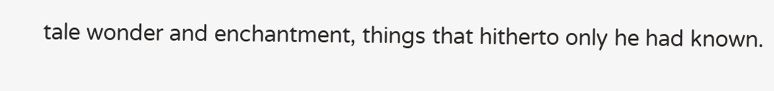tale wonder and enchantment, things that hitherto only he had known.